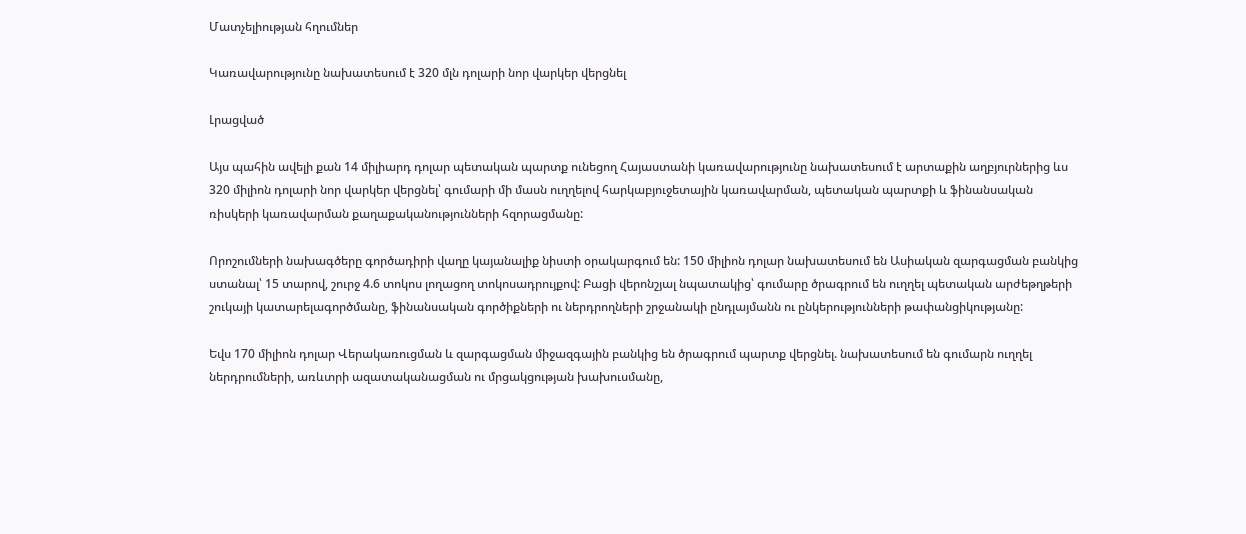Մատչելիության հղումներ

Կառավարությունը նախատեսում է 320 մլն դոլարի նոր վարկեր վերցնել

Լրացված

Այս պահին ավելի քան 14 միլիարդ դոլար պետական պարտք ունեցող Հայաստանի կառավարությունը նախատեսում է արտաքին աղբյուրներից ևս 320 միլիոն դոլարի նոր վարկեր վերցնել՝ գումարի մի մասն ուղղելով հարկաբյուջետային կառավարման, պետական պարտքի և ֆինանսական ռիսկերի կառավարման քաղաքականությունների հզորացմանը:

Որոշումների նախագծերը գործադիրի վաղը կայանալիք նիստի օրակարգում են: 150 միլիոն դոլար նախատեսում են Ասիական զարգացման բանկից ստանալ՝ 15 տարով, շուրջ 4.6 տոկոս լողացող տոկոսադրույքով: Բացի վերոնշյալ նպատակից՝ գումարը ծրագրում են ուղղել պետական արժեթղթերի շուկայի կատարելագործմանը, ֆինանսական գործիքների ու ներդրողների շրջանակի ընդլայմանն ու ընկերությունների թափանցիկությանը:

Եվս 170 միլիոն դոլար Վերակառուցման և զարգացման միջազգային բանկից են ծրագրում պարտք վերցնել. նախատեսում են գումարն ուղղել ներդրումների, առևտրի ազատականացման ու մրցակցության խախուսմանը,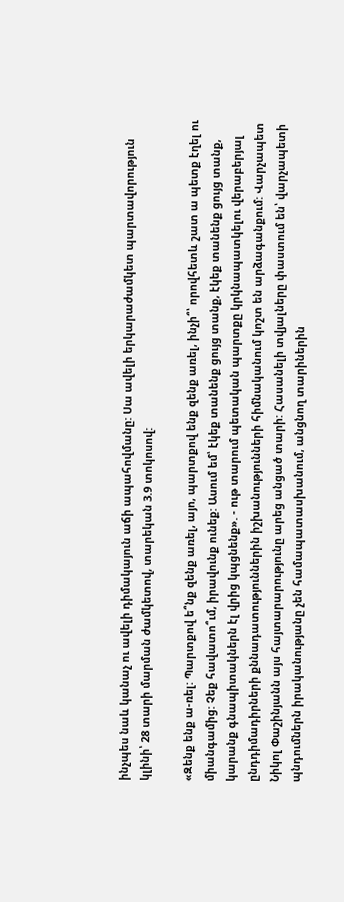ինչպես նաև կանաչ ու ավելի դիմակայուն աճի ապահովմանը: Սա ավելի երկարաժամկետ պարտավորություն կլինի՝ 28 տարի մարման ժամկետով, տարեկան 3.9 տոկոսով:

«Զենք ենք ա-ռել: Պարտքով ե՞նք զենք առել, այո, պարտքով ենք զենք առել, ինչի՞՝ որովհետև շատ ա պետք էղել ու միանգամից: Չեք հավատո՞ւմ, իրավունք ունեք: Ասում եմ՝ էկեք տանենք ցույց տանք, էկեք տանենք ցույց տանք, կարանք գնապիտակներն էլ վրից կպցնենք». - ութ տարում պետական պարտքը կրկնապատկելու վերաբերյալ ընդդիմադիրների քննադատություններին իշխանությունների հիմնականում կոշտ են արձագանքում: Վարչապետ Նիկոլ Փաշինյանն այս հայտարարությունը արեց անցած տարի: Հասանելի տվյալները փաստում են՝ վարչապետի պնդումներն իրականությանը չեն համապատասխանում, անցնող տարիներին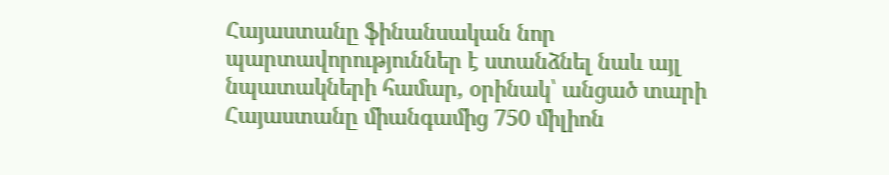Հայաստանը ֆինանսական նոր պարտավորություններ է ստանձնել նաև այլ նպատակների համար, օրինակ՝ անցած տարի Հայաստանը միանգամից 750 միլիոն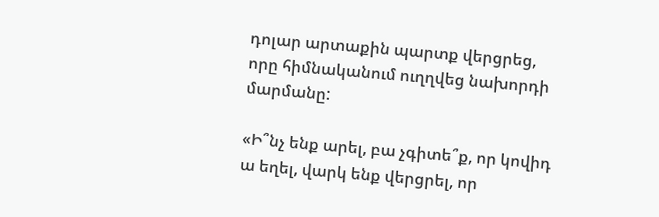դոլար արտաքին պարտք վերցրեց, որը հիմնականում ուղղվեց նախորդի մարմանը:

«Ի՞նչ ենք արել, բա չգիտե՞ք, որ կովիդ ա եղել, վարկ ենք վերցրել, որ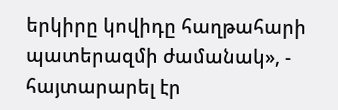երկիրը կովիդը հաղթահարի պատերազմի ժամանակ», - հայտարարել էր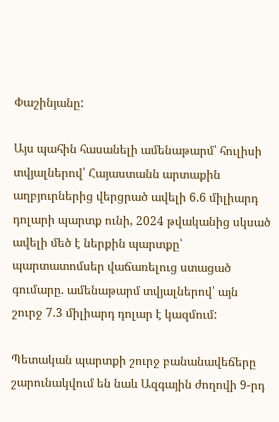Փաշինյանը:

Այս պահին հասանելի ամենաթարմ՝ հուլիսի տվյալներով՝ Հայաստանն արտաքին աղբյուրներից վերցրած ավելի 6.6 միլիարդ դոլարի պարտք ունի, 2024 թվականից սկսած ավելի մեծ է ներքին պարտքը՝ պարտատոմսեր վաճառելուց ստացած գումարը. ամենաթարմ տվյալներով՝ այն շուրջ 7.3 միլիարդ դոլար է կազմում:

Պետական պարտքի շուրջ բանանավեճերը շարունակվում են նաև Ազգային ժողովի 9-րդ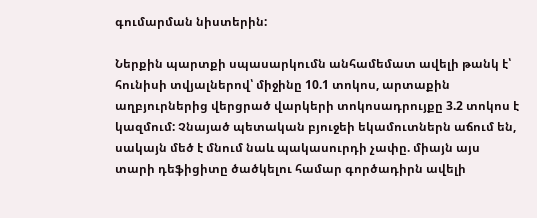գումարման նիստերին:

Ներքին պարտքի սպասարկումն անհամեմատ ավելի թանկ է՝ հունիսի տվյալներով՝ միջինը 10.1 տոկոս, արտաքին աղբյուրներից վերցրած վարկերի տոկոսադրույքը 3.2 տոկոս է կազմում: Չնայած պետական բյուջեի եկամուտներն աճում են, սակայն մեծ է մնում նաև պակասուրդի չափը. միայն այս տարի դեֆիցիտը ծածկելու համար գործադիրն ավելի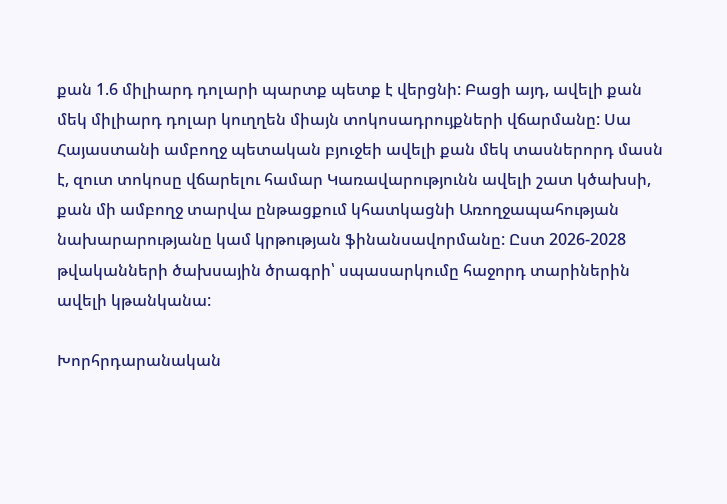քան 1.6 միլիարդ դոլարի պարտք պետք է վերցնի: Բացի այդ, ավելի քան մեկ միլիարդ դոլար կուղղեն միայն տոկոսադրույքների վճարմանը: Սա Հայաստանի ամբողջ պետական բյուջեի ավելի քան մեկ տասներորդ մասն է, զուտ տոկոսը վճարելու համար Կառավարությունն ավելի շատ կծախսի, քան մի ամբողջ տարվա ընթացքում կհատկացնի Առողջապահության նախարարությանը կամ կրթության ֆինանսավորմանը: Ըստ 2026-2028 թվականների ծախսային ծրագրի՝ սպասարկումը հաջորդ տարիներին ավելի կթանկանա:

Խորհրդարանական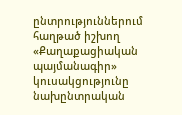ընտրություններում հաղթած իշխող «Քաղաքացիական պայմանագիր» կուսակցությունը նախընտրական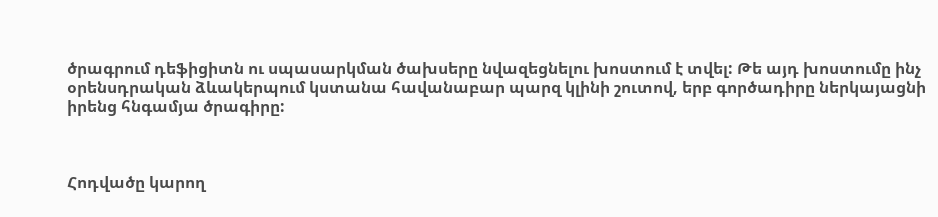ծրագրում դեֆիցիտն ու սպասարկման ծախսերը նվազեցնելու խոստում է տվել: Թե այդ խոստումը ինչ օրենսդրական ձևակերպում կստանա հավանաբար պարզ կլինի շուտով, երբ գործադիրը ներկայացնի իրենց հնգամյա ծրագիրը:



Հոդվածը կարող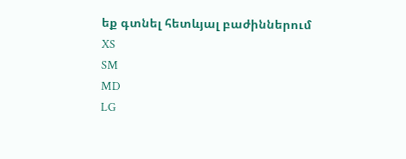եք գտնել հետևյալ բաժիններում
XS
SM
MD
LG